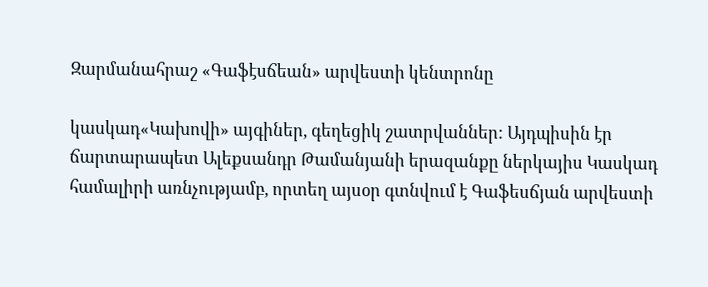Զարմանահրաշ «Գաֆէսճեան» արվեստի կենտրոնը

կասկադ«Կախովի» այգիներ, գեղեցիկ շատրվաններ: Այդպիսին էր ճարտարապետ Ալեքսանդր Թամանյանի երազանքը ներկայիս Կասկադ համալիրի առնչությամբ, որտեղ այսօր գտնվում է Գաֆեսճյան արվեստի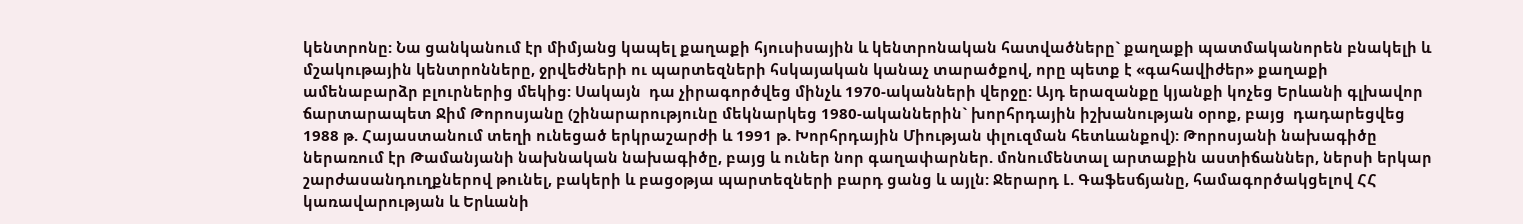կենտրոնը: Նա ցանկանում էր միմյանց կապել քաղաքի հյուսիսային և կենտրոնական հատվածները` քաղաքի պատմականորեն բնակելի և մշակութային կենտրոնները, ջրվեժների ու պարտեզների հսկայական կանաչ տարածքով, որը պետք է «գահավիժեր» քաղաքի ամենաբարձր բլուրներից մեկից: Սակայն  դա չիրագործվեց մինչև 1970-ականների վերջը: Այդ երազանքը կյանքի կոչեց Երևանի գլխավոր ճարտարապետ Ջիմ Թորոսյանը (շինարարությունը մեկնարկեց 1980-ականներին` խորհրդային իշխանության օրոք, բայց  դադարեցվեց 1988 թ. Հայաստանում տեղի ունեցած երկրաշարժի և 1991 թ. Խորհրդային Միության փլուզման հետևանքով): Թորոսյանի նախագիծը ներառում էր Թամանյանի նախնական նախագիծը, բայց և ուներ նոր գաղափարներ. մոնումենտալ արտաքին աստիճաններ, ներսի երկար շարժասանդուղքներով թունել, բակերի և բացօթյա պարտեզների բարդ ցանց և այլն: Ջերարդ Լ. Գաֆեսճյանը, համագործակցելով ՀՀ կառավարության և Երևանի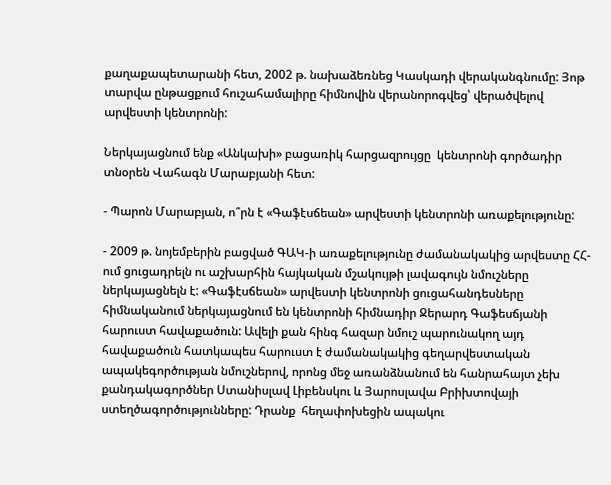քաղաքապետարանի հետ, 2002 թ. նախաձեռնեց Կասկադի վերականգնումը: Յոթ տարվա ընթացքում հուշահամալիրը հիմնովին վերանորոգվեց՝ վերածվելով արվեստի կենտրոնի:

Ներկայացնում ենք «Անկախի» բացառիկ հարցազրույցը  կենտրոնի գործադիր տնօրեն Վահագն Մարաբյանի հետ:

- Պարոն Մարաբյան, ո՞րն է «Գաֆէսճեան» արվեստի կենտրոնի առաքելությունը:

- 2009 թ. նոյեմբերին բացված ԳԱԿ-ի առաքելությունը ժամանակակից արվեստը ՀՀ-ում ցուցադրելն ու աշխարհին հայկական մշակույթի լավագույն նմուշները ներկայացնելն է: «Գաֆէսճեան» արվեստի կենտրոնի ցուցահանդեսները հիմնականում ներկայացնում են կենտրոնի հիմնադիր Ջերարդ Գաֆեսճյանի հարուստ հավաքածուն: Ավելի քան հինգ հազար նմուշ պարունակող այդ հավաքածուն հատկապես հարուստ է ժամանակակից գեղարվեստական ապակեգործության նմուշներով, որոնց մեջ առանձնանում են հանրահայտ չեխ քանդակագործներ Ստանիսլավ Լիբենսկու և Յարոսլավա Բրիխտովայի ստեղծագործությունները: Դրանք  հեղափոխեցին ապակու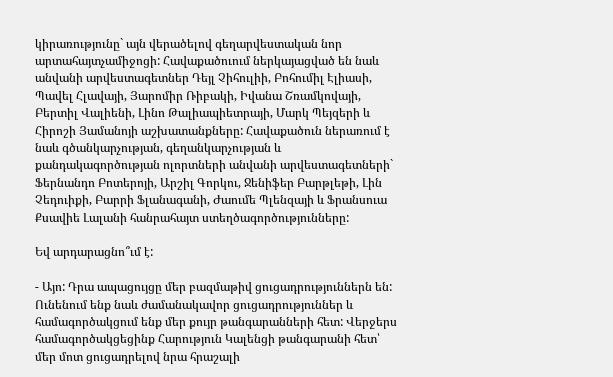կիրառությունը` այն վերածելով գեղարվեստական նոր արտահայտչամիջոցի: Հավաքածուում ներկայացված են նաև անվանի արվեստագետներ Դեյլ Չիհուլիի, Բոհումիլ Էլիասի, Պավել Հլավայի, Յարոմիր Ռիբակի, Իվանա Շռամկովայի, Բերտիլ Վալիենի, Լինո Թալիապիետրայի, Մարկ Պեյզերի և Հիրոշի Յամանոյի աշխատանքները: Հավաքածուն ներառում է նաև գծանկարչության, գեղանկարչության և քանդակագործության ոլորտների անվանի արվեստագետների` Ֆերնանդո Բոտերոյի, Արշիլ Գորկու, Ջենիֆեր Բարթլեթի, Լին Չեդուիքի, Բարրի Ֆլանագանի, Ժաումե Պլենզայի և Ֆրանսուա Քսավիե Լալանի հանրահայտ ստեղծագործությունները:

Եվ արդարացնո՞ւմ է:

- Այո: Դրա ապացույցը մեր բազմաթիվ ցուցադրություններն են: Ունենում ենք նաև ժամանակավոր ցուցադրություններ և համագործակցում ենք մեր քույր թանգարանների հետ: Վերջերս համագործակցեցինք Հարություն Կալենցի թանգարանի հետ՝ մեր մոտ ցուցադրելով նրա հրաշալի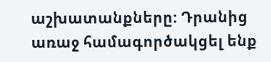աշխատանքները: Դրանից առաջ համագործակցել ենք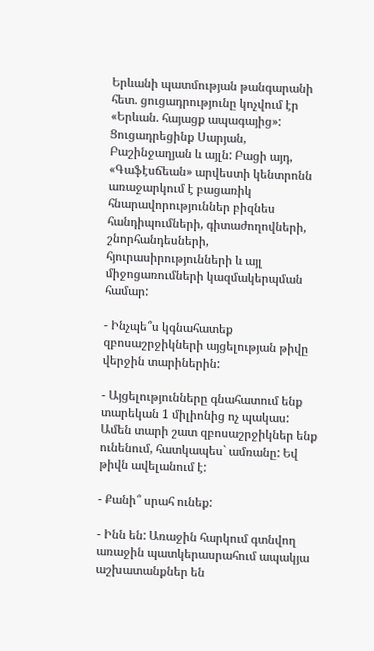Երևանի պատմության թանգարանի հետ. ցուցադրությունը կոչվում էր «Երևան. հայացք ապագայից»: Ցուցադրեցինք Սարյան, Բաշինջաղյան և այլն: Բացի այդ, «Գաֆէսճեան» արվեստի կենտրոնն առաջարկում է բացառիկ հնարավորություններ բիզնես հանդիպումների, գիտաժողովների, շնորհանդեսների, հյուրասիրությունների և այլ միջոցառումների կազմակերպման համար:

- Ինչպե՞ս կգնահատեք զբոսաշրջիկների այցելության թիվը վերջին տարիներին:

- Այցելությունները գնահատում ենք տարեկան 1 միլիոնից ոչ պակաս: Ամեն տարի շատ զբոսաշրջիկներ ենք ունենում, հատկապես` ամռանը: Եվ թիվն ավելանում է:

- Քանի՞ սրահ ունեք:

- Ինն են: Առաջին հարկում գտնվող առաջին պատկերասրահում ապակյա աշխատանքներ են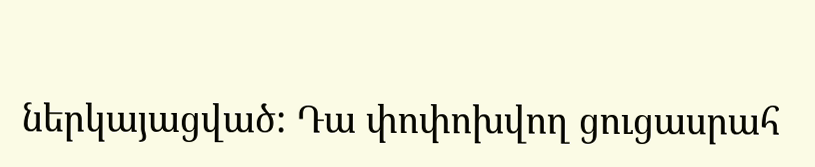ներկայացված: Դա փոփոխվող ցուցասրահ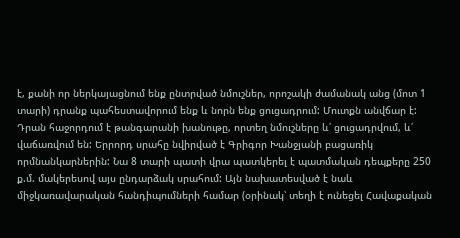է, քանի որ ներկայացնում ենք ընտրված նմուշներ, որոշակի ժամանակ անց (մոտ 1 տարի) դրանք պահեստավորում ենք և նորն ենք ցուցադրում: Մուտքն անվճար է: Դրան հաջորդում է թանգարանի խանութը, որտեղ նմուշները և՛ ցուցադրվում, և՛ վաճառվում են: Երրորդ սրահը նվիրված է Գրիգոր Խանջյանի բացառիկ որմնանկարներին: Նա 8 տարի պատի վրա պատկերել է պատմական դեպքերը 250 ք.մ. մակերեսով այս ընդարձակ սրահում: Այն նախատեսված է նաև միջկառավարական հանդիպումների համար (օրինակ՝ տեղի է ունեցել Հավաքական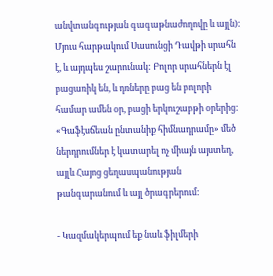անվտանգության գագաթնաժողովը և այլն): Մյուս հարթակում Սասունցի Դավթի սրահն է, և այդպես շարունակ: Բոլոր սրահներն էլ բացառիկ են, և դռները բաց են բոլորի համար ամեն օր, բացի երկուշաբթի օրերից: «Գաֆէսճեան ընտանիք հիմնադրամը» մեծ ներդրումներ է կատարել ոչ միայն այստեղ, այլև Հայոց ցեղասպանության թանգարանում և այլ ծրագրերում:

- Կազմակերպում եք նաև ֆիլմերի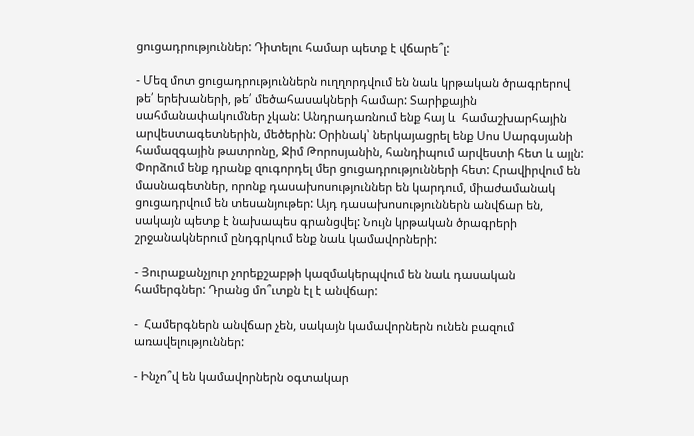ցուցադրություններ: Դիտելու համար պետք է վճարե՞լ:

- Մեզ մոտ ցուցադրություններն ուղղորդվում են նաև կրթական ծրագրերով թե՛ երեխաների, թե՛ մեծահասակների համար: Տարիքային սահմանափակումներ չկան: Անդրադառնում ենք հայ և  համաշխարհային արվեստագետներին, մեծերին: Օրինակ՝ ներկայացրել ենք Սոս Սարգսյանի համազգային թատրոնը, Ջիմ Թորոսյանին, հանդիպում արվեստի հետ և այլն: Փորձում ենք դրանք զուգորդել մեր ցուցադրությունների հետ: Հրավիրվում են մասնագետներ, որոնք դասախոսություններ են կարդում, միաժամանակ ցուցադրվում են տեսանյութեր: Այդ դասախոսություններն անվճար են, սակայն պետք է նախապես գրանցվել: Նույն կրթական ծրագրերի շրջանակներում ընդգրկում ենք նաև կամավորների:

- Յուրաքանչյուր չորեքշաբթի կազմակերպվում են նաև դասական համերգներ: Դրանց մո՞ւտքն էլ է անվճար:

-  Համերգներն անվճար չեն, սակայն կամավորներն ունեն բազում առավելություններ:

- Ինչո՞վ են կամավորներն օգտակար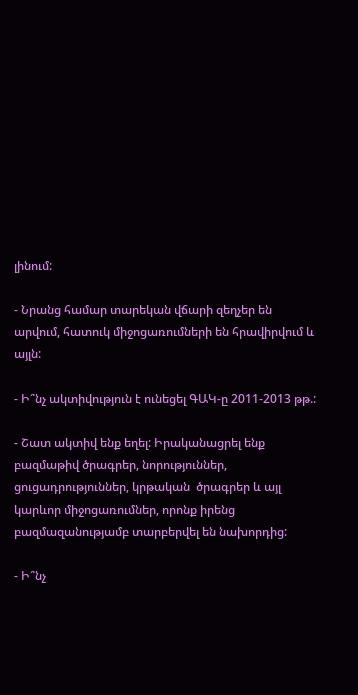լինում:

- Նրանց համար տարեկան վճարի զեղչեր են արվում, հատուկ միջոցառումների են հրավիրվում և այլն:

- Ի՞նչ ակտիվություն է ունեցել ԳԱԿ-ը 2011-2013 թթ.:

- Շատ ակտիվ ենք եղել: Իրականացրել ենք բազմաթիվ ծրագրեր, նորություններ, ցուցադրություններ, կրթական  ծրագրեր և այլ կարևոր միջոցառումներ, որոնք իրենց բազմազանությամբ տարբերվել են նախորդից:

- Ի՞նչ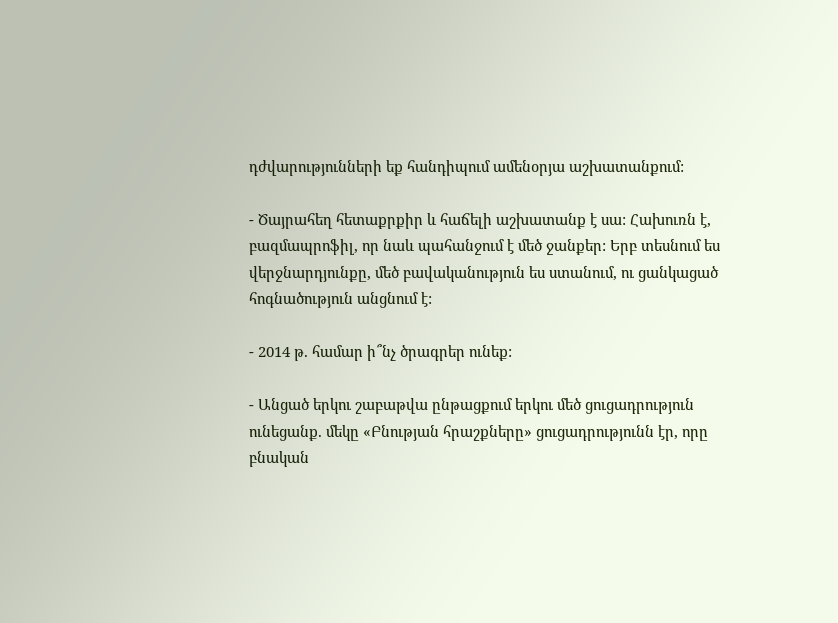դժվարությունների եք հանդիպում ամենօրյա աշխատանքում:

- Ծայրահեղ հետաքրքիր և հաճելի աշխատանք է սա: Հախուռն է, բազմապրոֆիլ, որ նաև պահանջում է մեծ ջանքեր: Երբ տեսնում ես վերջնարդյունքը, մեծ բավականություն ես ստանում, ու ցանկացած հոգնածություն անցնում է:

- 2014 թ. համար ի՞նչ ծրագրեր ունեք:

- Անցած երկու շաբաթվա ընթացքում երկու մեծ ցուցադրություն ունեցանք. մեկը «Բնության հրաշքները» ցուցադրությունն էր, որը բնական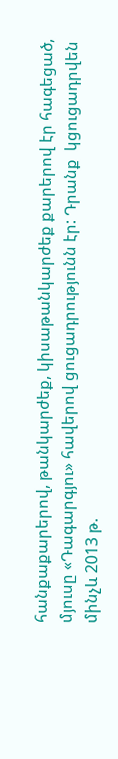հանքաքարերով, թանկարժեք, կիսաթանկարժեք քարերով էր հագեցած, մյուսը «Դագարգյու» հավերով ցուցադրությունն էր: Դրանք  կցուցադրվեն մինչև 2013 թ.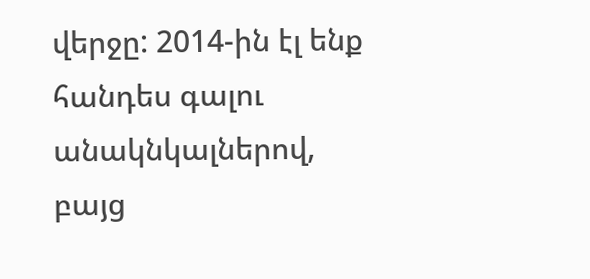վերջը: 2014-ին էլ ենք հանդես գալու անակնկալներով, բայց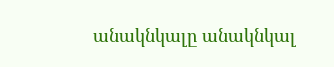անակնկալը անակնկալ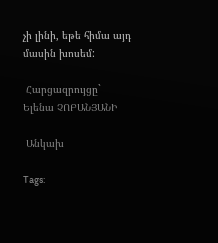չի լինի, եթե հիմա այդ մասին խոսեմ:

 Հարցազրույցը` Ելենա ՉՈԲԱՆՅԱՆԻ

 Անկախ

Tags: